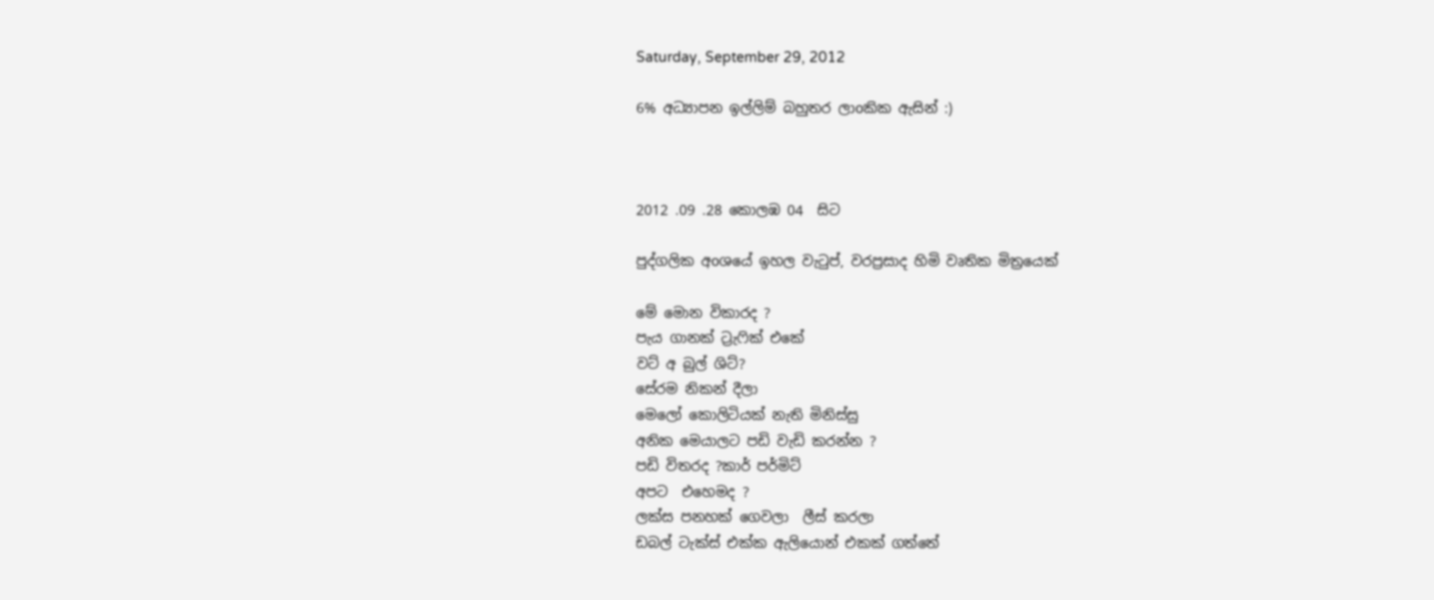Saturday, September 29, 2012

6% අධ්‍යාපන ඉල්ලිම් බහුතර ලාoකික ඇසින් :)



2012 .09 .28 කොලඹ 04  සිට

පුද්ගලික අoශයේ ඉහල වැටුප්, වරප්‍රසාද හිමි වෘතික මිත්‍රයෙක්

මේ මොන විකාරද ?
පැය ගානක් ට්‍රැෆික් එකේ
වට් අ බුල් ශිට්?
සේරම නිකන් දීලා
මෙලෝ කොලිටියක් නැති මිනිස්සු
අනික මෙයාලට පඩි වැඩි කරන්න ?
පඩි විතරද ?කාර් පර්මිට්
අපට  එහෙමද ?
ලක්ස පනහක් ගෙවලා  ලීස් කරලා
ඩබල් ටැක්ස් එක්ක ඇලියොන් එකක් ගත්තේ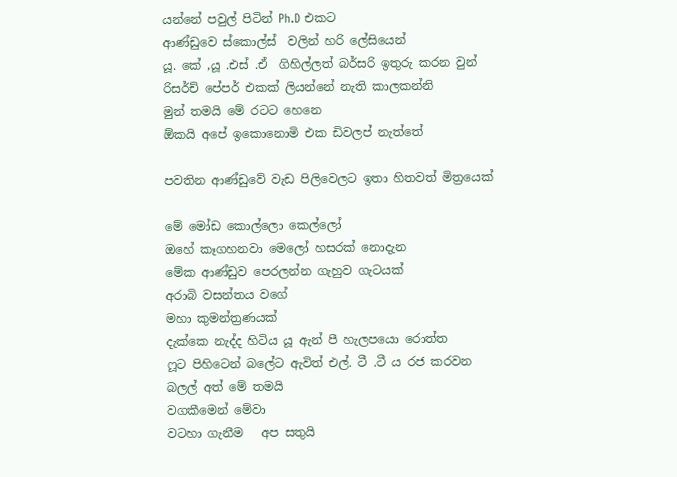යන්නේ පවුල් පිටින් Ph.D එකට
ආණ්ඩුවෙ ස්කොල්ස්  වලින් හරි ලේසියෙන්
යූ. කේ ,යූ .එස් .ඒ  ගිහිල්ලත් බර්සරි ඉතුරු කරන වුන්
රිසර්ච් පේපර් එකක් ලියන්නේ නැති කාලකන්නි
මුන් තමයි මේ රටට හෙනෙ
ඕකයි අපේ ඉකොනොමි එක ඩිවලප් නැත්තේ

පවතින ආණ්ඩුවේ වැඩ පිලිවෙලට ඉතා හිතවත් මිත්‍රයෙක්

මේ මෝඩ කොල්ලො කෙල්ලෝ
ඔහේ කෑගහනවා මෙලෝ හසරක් නොදැන
මේක ආණ්ඩුව පෙරලන්න ගැහුව ගැටයක්
අරාබි වසන්තය වගේ
මහා කුමන්ත්‍රණයක්
දැක්කෙ නැද්ද හිටිය යූ ඇන් පී හැලපයො රොත්ත
ෆූට පිහිටෙන් බලේට ඇවිත් එල්. ටී .ටී ය රජ කරවන
බලල් අත් මේ තමයි
වගකීමෙන් මේවා
වටහා ගැනීම   අප සතුයි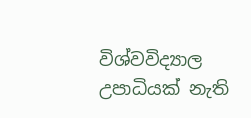විශ්වවිද්‍යාල උපාධියක් නැති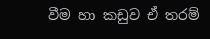වීම හා කඩුව ඒ තරම්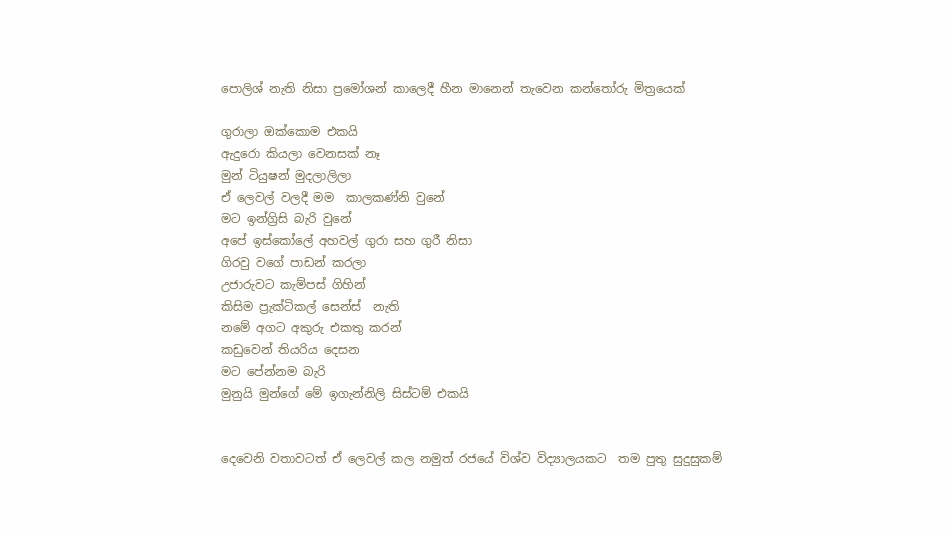පොලිශ් නැති නිසා ප්‍රමෝශන් කාලෙදී හීන මානෙන් තැවෙන කන්තෝරු මිත්‍රයෙක්

ගුරාලා ඔක්කොම එකයි
ඇදුරො කියලා වෙනසක් නෑ
මුන් ටියුෂන් මුදලාලිලා
ඒ ලෙවල් වලදී මම  කාලකණ්නි වුනේ
මට ඉන්ග්‍රිසි බැරි වුනේ
අපේ ඉස්කෝලේ අහවල් ගුරා සහ ගුරී නිසා
ගිරවු වගේ පාඩන් කරලා
උජාරුවට කැම්පස් ගිහින්
කිසිම ප්‍රැක්ටිකල් සෙන්ස්  නැති
නමේ අගට අකුරු එකතු කරන්
කඩුවෙන් තියරිය දෙසන
මට පේන්නම බැරි
මුනුයි මුන්ගේ මේ ඉගැන්නිලි සිස්ටම් එකයි


දෙවෙනි වතාවටත් ඒ ලෙවල් කල නමුත් රජයේ විශ්ව විද්‍යාලයකට  තම පුතු සුදුසුකම්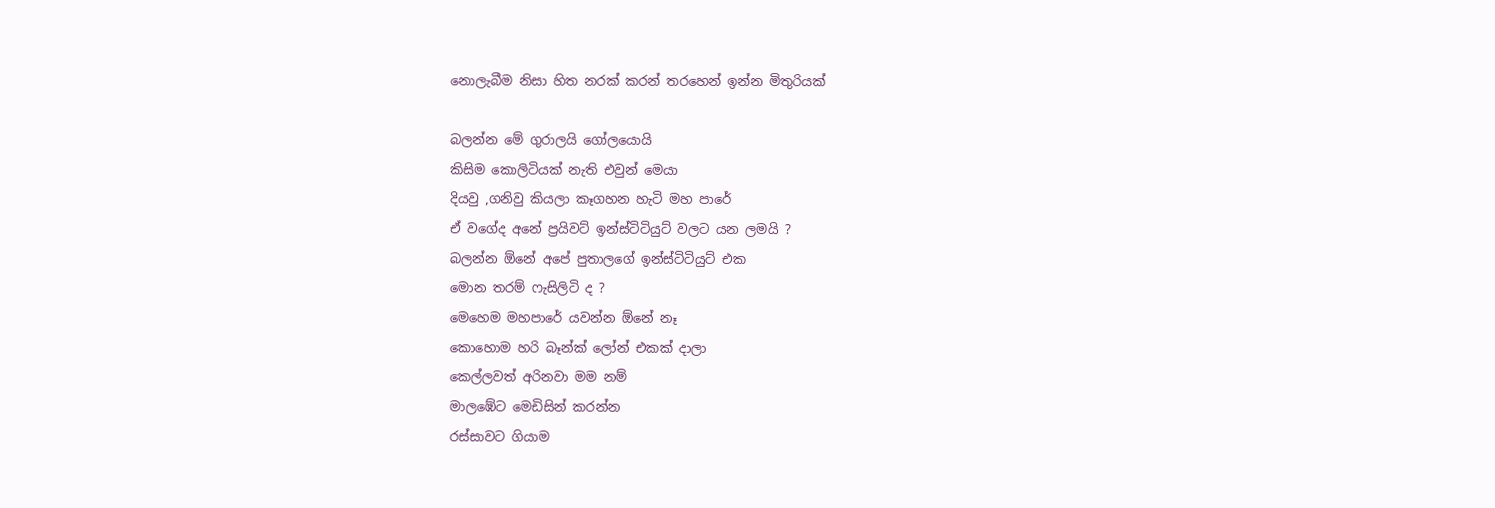නොලැබීම නිසා හිත නරක් කරන් තරහෙන් ඉන්න මිතුරියක්

බලන්න මේ ගුරාලයි ගෝලයොයි
කිසිම කොලිටියක් නැති එවුන් මෙයා
දියවු ,ගනිවු කියලා කෑගහන හැටි මහ පාරේ
ඒ වගේද අනේ ප්‍රයිවට් ඉන්ස්ටිටියුට් වලට යන ලමයි ?
බලන්න ඕනේ අපේ පුතාලගේ ඉන්ස්ටිටියුට් එක
මොන තරම් ෆැසිලිටි ද ?
මෙහෙම මහපාරේ යවන්න ඕනේ නෑ
කොහොම හරි බෑන්ක් ලෝන් එකක් දාලා
කෙල්ලවත් අරිනවා මම නම්
මාලඹේට මෙඩිසින් කරන්න
රස්සාවට ගියාම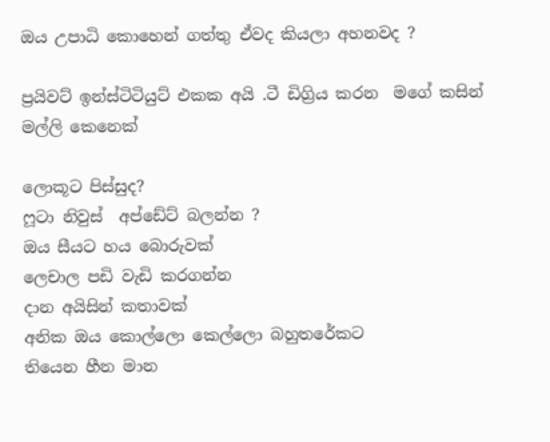ඔය උපාධි කොහෙන් ගත්තු ඒවද කියලා අහනවද ?

ප්‍රයිවට් ඉන්ස්ටිටියුට් එකක අයි .ටී ඩිග්‍රිය කරන  මගේ කසින් මල්ලි කෙනෙක්

ලොකූට පිස්සුද?
ෆූටා නිවුස්  අප්ඩේට් බලන්න ?
ඔය සීයට හය බොරුවක්
ලෙචාල පඩි වැඩි කරගන්න
දාන අයිසින් කතාවක්
අනික ඔය කොල්ලො කෙල්ලො බහුතරේකට
තියෙන හීන මාන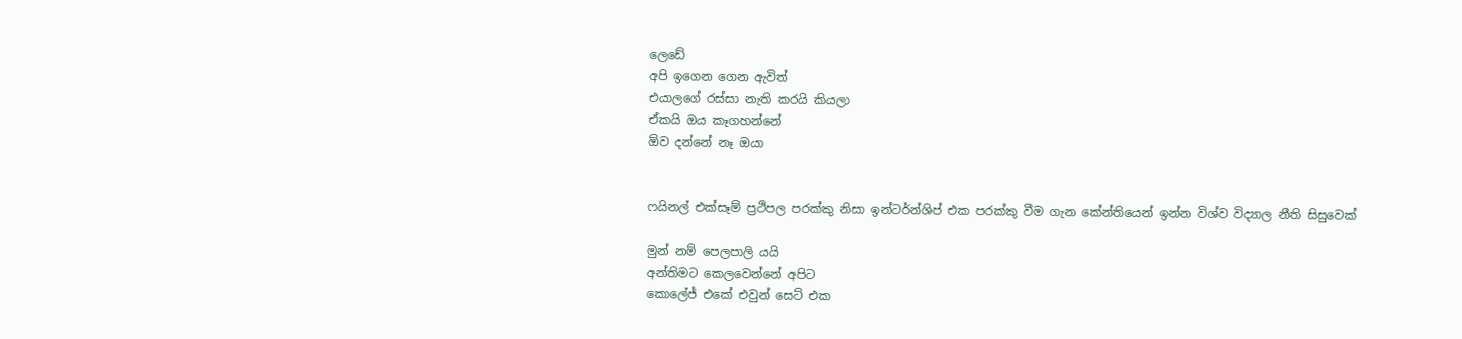ලෙඩේ
අපි ඉගෙන ගෙන ඇවිත්
එයාලගේ රස්සා නැති කරයි කියලා
ඒකයි ඔය කෑගහන්නේ
ඕව දන්නේ නෑ ඔයා


ෆයිනල් එක්සෑම් ප්‍රථිපල පරක්කු නිසා ඉන්ටර්න්ශිප් එක පරක්කු වීම ගැන කේන්තියෙන් ඉන්න විශ්ව විද්‍යාල නීති සිසුවෙක්

මුන් නම් පෙලපාලි යයි
අන්තිමට කෙලවෙන්නේ අපිට
කොලේජ් එකේ එවුන් සෙට් එක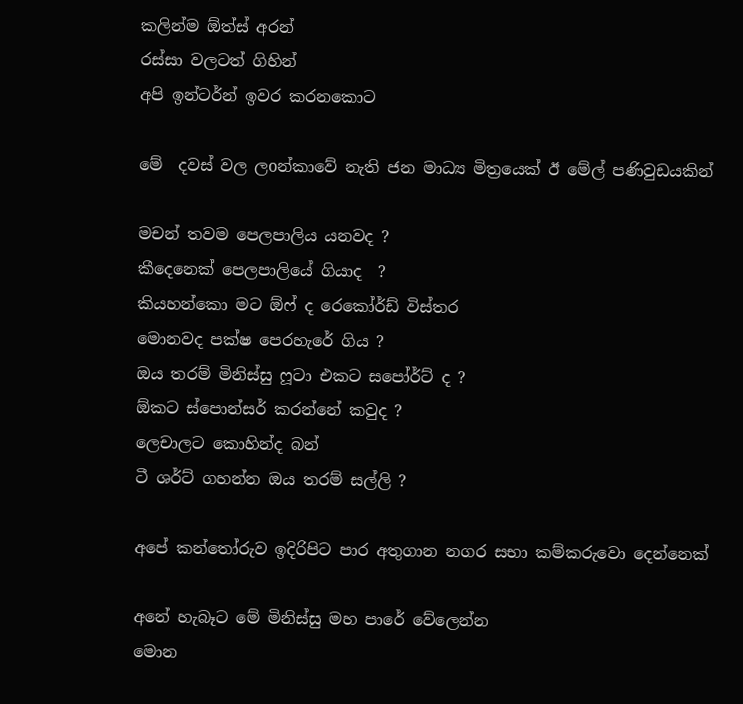කලින්ම ඕත්ස් අරන්
රස්සා වලටත් ගිහින්
අපි ඉන්ටර්න් ඉවර කරනකොට

මේ  දවස් වල ලoන්කාවේ නැති ජන මාධ්‍ය මිත්‍රයෙක් ඊ මේල් පණිවුඩයකින්

මචන් තවම පෙලපාලිය යනවද ?
කීදෙනෙක් පෙලපාලියේ ගියාද  ?
කියහන්කො මට ඕෆ් ද රෙකෝර්ඩ් විස්තර
මොනවද පක්ෂ පෙරහැරේ ගිය ?
ඔය තරම් මිනිස්සු ෆූටා එකට සපෝර්ට් ද ?
ඕකට ස්පොන්සර් කරන්නේ කවුද ?
ලෙචාලට කොහින්ද බන්
ටී ශර්ට් ගහන්න ඔය තරම් සල්ලි ?

අපේ කන්තෝරුව ඉදිරිපිට පාර අතුගාන නගර සභා කම්කරුවො දෙන්නෙක්

අනේ හැබෑට මේ මිනිස්සු මහ පාරේ වේලෙන්න
මොන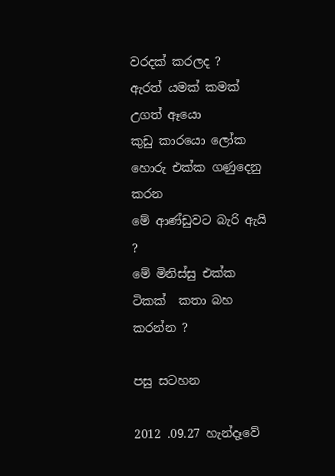වරදක් කරලද ?
ඇරත් යමක් කමක් උගත් ඈයො
කුඩු කාරයො ලෝක හොරු එක්ක ගණුදෙනු කරන
මේ ආණ්ඩුවට බැරි ඇයි ?
මේ මිනිස්සු එක්ක ටිකක්  කතා බහ කරන්න ?

පසු සටහන

2012 .09.27 හැන්දෑවේ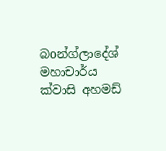බoන්ග්ලාදේශ් මහාචාර්ය ක්වාසි අහමඩ්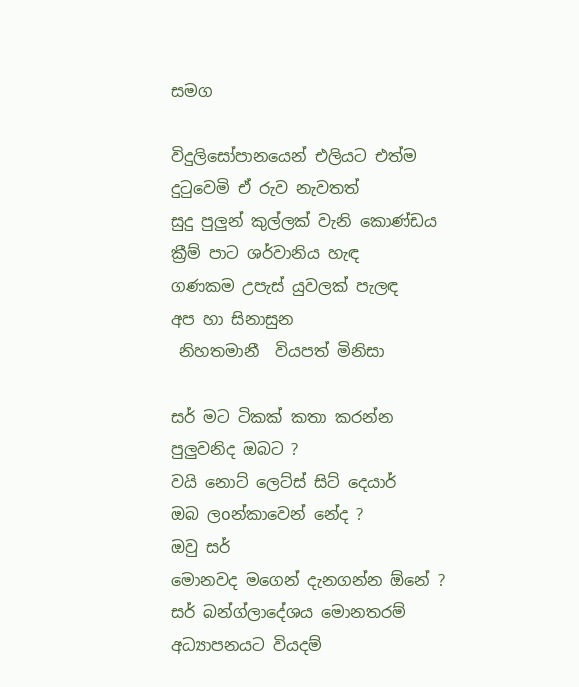සමග

විදුලිසෝපානයෙන් එලියට එත්ම
දුටුවෙමි ඒ රුව නැවතත්
සුදු පුලුන් කුල්ලක් වැනි කොණ්ඩය
ක්‍රීම් පාට ශර්වානිය හැඳ
ගණකම උපැස් යුවලක් පැලඳ
අප හා සිනාසුන
 නිහතමානී  වියපත් මිනිසා

සර් මට ටිකක් කතා කරන්න පුලුවනිද ඔබට ?
වයි නොට් ලෙට්ස් සිට් දෙයාර්
ඔබ ලoන්කාවෙන් නේද ?
ඔවු සර්
මොනවද මගෙන් දැනගන්න ඕනේ ?
සර් බන්ග්ලාදේශය මොනතරම් අධ්‍යාපනයට වියදම්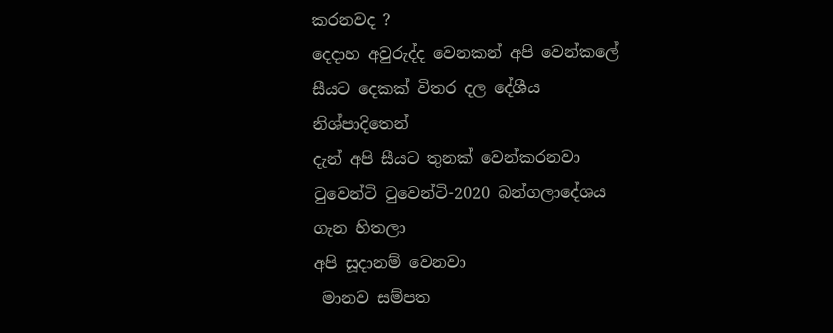කරනවද ?
දෙදාහ අවුරුද්ද වෙනකන් අපි වෙන්කලේ සීයට දෙකක් විතර දල දේශීය නිශ්පාදිතෙන්
දැන් අපි සීයට තුනක් වෙන්කරනවා
ටුවෙන්ටි ටුවෙන්ටි-2020 බන්ගලාදේශය ගැන හිතලා
අපි සූදානම් වෙනවා
 මානව සම්පත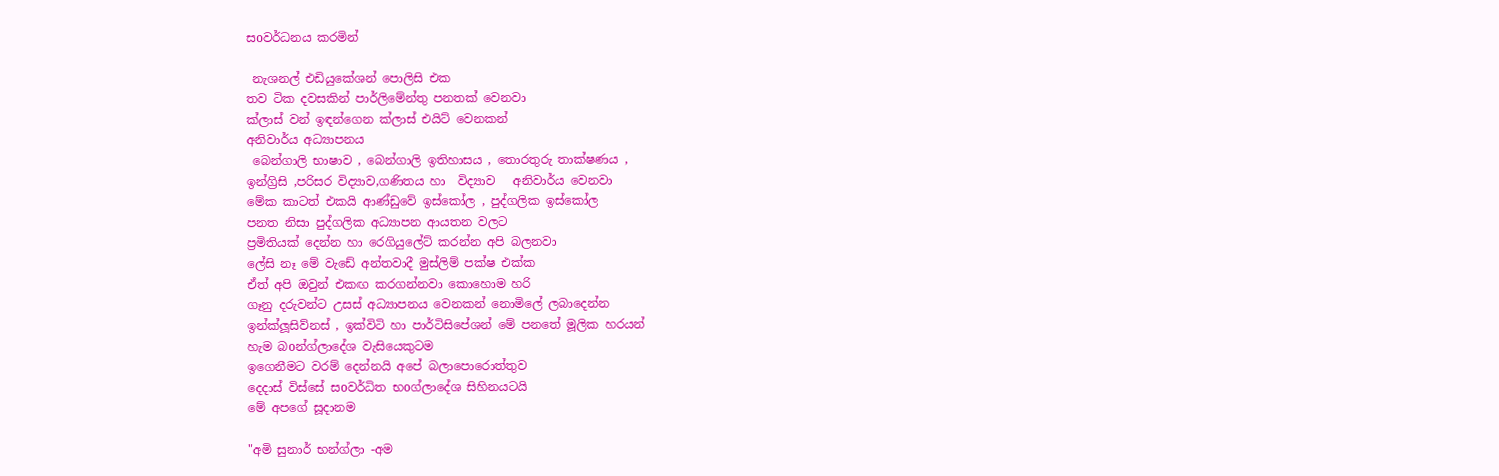සoවර්ධනය කරමින්

 නැශනල් එඩියුකේශන් පොලිසි එක
තව ටික දවසකින් පාර්ලිමේන්තු පනතක් වෙනවා
ක්ලාස් වන් ඉඳන්ගෙන ක්ලාස් එයිට් වෙනකන්
අනිවාර්ය අධ්‍යාපනය
 බෙන්ගාලි භාෂාව , බෙන්ගාලි ඉතිහාසය , තොරතුරු තාක්ෂණය ,
ඉන්ග්‍රිසි ,පරිසර විද්‍යාව,ගණිතය හා  විද්‍යාව   අනිවාර්ය වෙනවා
මේක කාටත් එකයි ආණ්ඩුවේ ඉස්කෝල , පුද්ගලික ඉස්කෝල
පනත නිසා පුද්ගලික අධ්‍යාපන ආයතන වලට
ප්‍රමිතියක් දෙන්න හා රෙගියුලේට් කරන්න අපි බලනවා
ලේසි නෑ මේ වැඩේ අන්තවාදී මුස්ලිම් පක්ෂ එක්ක
ඒත් අපි ඔවුන් එකඟ කරගන්නවා කොහොම හරි
ගෑනු දරුවන්ට උසස් අධ්‍යාපනය වෙනකන් නොමිලේ ලබාදෙන්න
ඉන්ක්ලූසිව්නස් , ඉක්විටි හා පාර්ටිසිපේශන් මේ පනතේ මූලික හරයන්
හැම බoන්ග්ලාදේශ වැසියෙකුටම
ඉගෙනීමට වරම් දෙන්නයි අපේ බලාපොරොත්තුව
දෙදාස් විස්සේ සoවර්ධිත භoග්ලාදේශ සිහිනයටයි
මේ අපගේ සූදානම

"අමි සුනාර් භන්ග්ලා -අම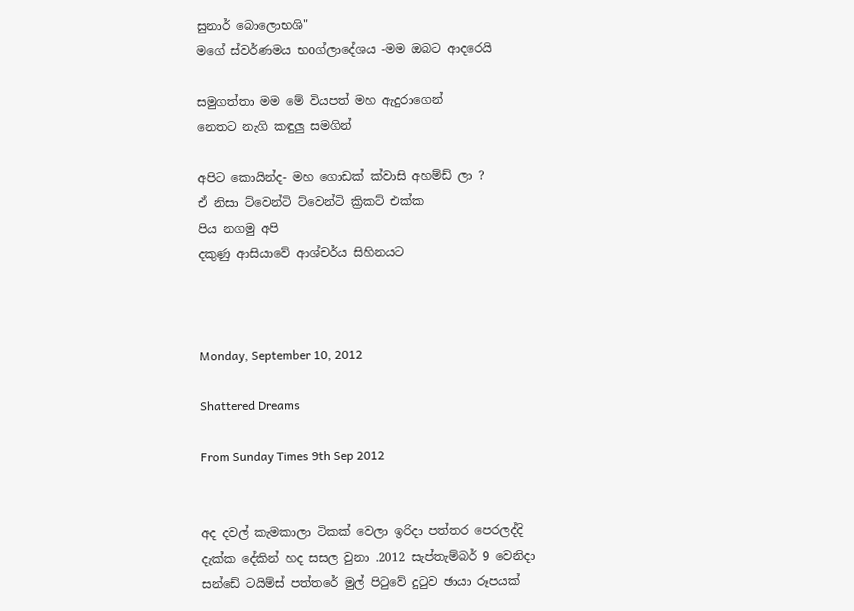සුනාර් බොලොභශි"
මගේ ස්වර්ණමය භoග්ලාදේශය -මම ඔබට ආදරෙයි

සමුගත්තා මම මේ වියපත් මහ ඇදුරාගෙන්
නෙතට නැගි කඳුලු සමගින්

අපිට කොයින්ද- මහ ගොඩක් ක්වාසි අහම්ඩ් ලා ?
ඒ නිසා ට්වෙන්ටි ට්වෙන්ටි ක්‍රිකට් එක්ක
පිය නගමු අපි
දකුණු ආසියාවේ ආශ්චර්ය සිහිනයට



Monday, September 10, 2012

Shattered Dreams

From Sunday Times 9th Sep 2012


අද දවල් කැමකාලා ටිකක් වෙලා ඉරිදා පත්තර පෙරලද්දි දැක්ක දේකින් හද සසල වුනා .2012 සැප්තැම්බර් 9 වෙනිදා සන්ඩේ ටයිම්ස් පත්තරේ මුල් පිටුවේ දුටුව ඡායා රූපයක්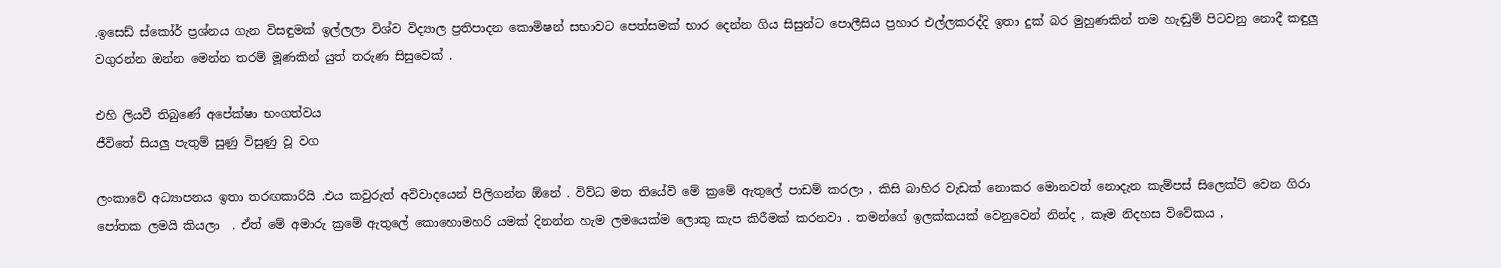.ඉසෙඩ් ස්කෝර් ප්‍රශ්නය ගැන විසඳුමක් ඉල්ලලා විශ්ව විද්‍යාල ප්‍රතිපාදන කොමිෂන් සභාවට පෙත්සමක් භාර දෙන්න ගිය සිසුන්ට පොලීසිය ප්‍රහාර එල්ලකරද්දි ඉතා දුක් බර මුහුණකින් තම හැඬුම් පිටවනු නොදී කඳුලු වගුරන්න ඔන්න මෙන්න තරම් මූණකින් යුත් තරුණ සිසුවෙක් .

එහි ලියවී තිබුණේ අපේක්ෂා භංගත්වය
ජීවිතේ සියලු පැතුම් සුණු විසුණු වූ වග

ලංකාවේ අධ්‍යාපනය ඉතා තරඟකාරියි .එය කවුරුත් අවිවාදයෙන් පිලිගන්න ඕනේ . විව්ධ මත තියේවි මේ ක්‍රමේ ඇතුලේ පාඩම් කරලා , කිසි බාහිර වැඩක් නොකර මොනවත් නොදැන කැම්පස් සිලෙක්ට් වෙන ගිරා පෝතක ලමයි කියලා  . ඒත් මේ අමාරු ක්‍රමේ ඇතුලේ කොහොමහරි යමක් දිනන්න හැම ලමයෙක්ම ලොකු කැප කිරීමක් කරනවා . තමන්ගේ ඉලක්කයක් වෙනුවෙන් නින්ද , කෑම නිදහස විවේකය ,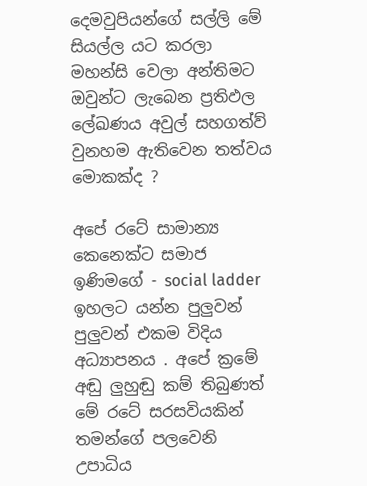දෙමවුපියන්ගේ සල්ලි මේ සියල්ල යට කරලා මහන්සි වෙලා අන්තිමට ඔවුන්ට ලැබෙන ප්‍රතිඵල ලේඛණය අවුල් සහගත්ව් වුනහම ඇතිවෙන තත්වය මොකක්ද ?

අපේ රටේ සාමාන්‍ය කෙනෙක්ට සමාජ ඉණිමගේ - social ladder ඉහලට යන්න පුලුවන් පුලුවන් එකම විදිය අධ්‍යාපනය . අපේ ක්‍රමේ අඬු ලුහුඬු කම් තිබුණත් මේ රටේ සරසවියකින් තමන්ගේ පලවෙනි උපාධිය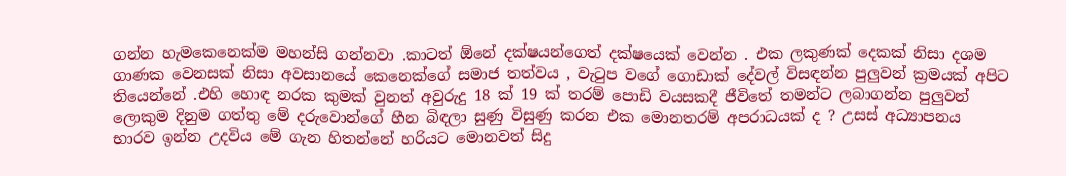ගන්න හැමකෙනෙක්ම මහන්සි ගන්නවා .කාටත් ඕනේ දක්ෂයන්ගෙත් දක්ෂයෙක් වෙන්න . එක ලකුණක් දෙකක් නිසා දශම ගාණක වෙනසක් නිසා අවසානයේ කෙනෙක්ගේ සමාජ තත්වය , වැටුප වගේ ගොඩාක් දේවල් විසඳන්න පුලුවන් ක්‍රමයක් අපිට තියෙන්නේ .එහි හොඳ නරක කුමක් වුනත් අවුරුදු 18 ක් 19 ක් තරම් පොඩි වයසකදී ජීවිතේ තමන්ට ලබාගන්න පුලුවන් ලොකුම දිනුම ගත්තු මේ දරුවොන්ගේ හීන බිඳලා සුණු විසුණු කරන එක මොනතරම් අපරාධයක් ද ? උසස් අධ්‍යාපනය භාරව ඉන්න උදවිය මේ ගැන හිතන්නේ හරියට මොනවත් සිදු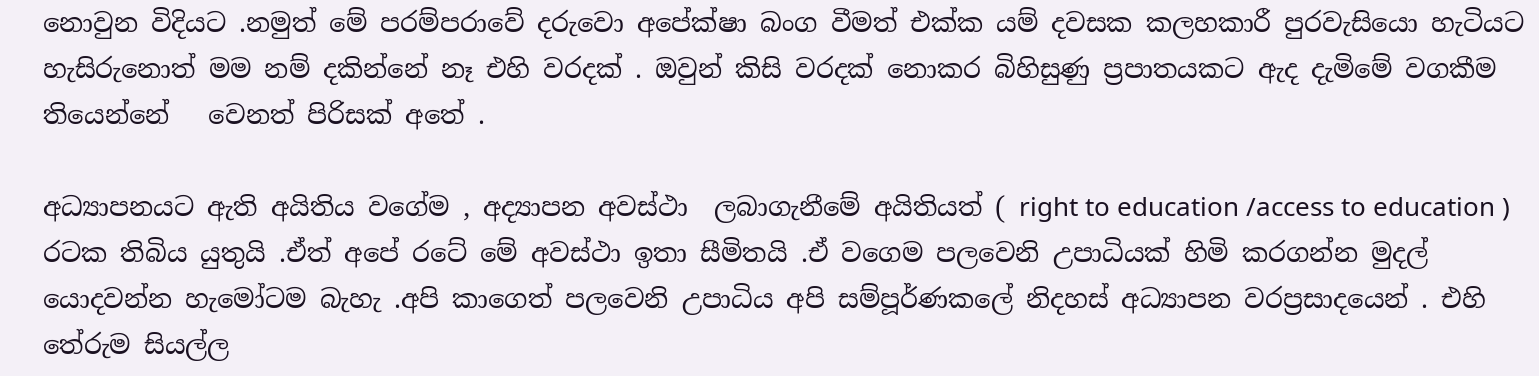නොවුන විදියට .නමුත් මේ පරම්පරාවේ දරුවො අපේක්ෂා බංග වීමත් එක්ක යම් දවසක කලහකාරී පුරවැසියො හැටියට හැසිරුනොත් මම නම් දකින්නේ නෑ එහි වරදක් . ඔවුන් කිසි වරදක් නොකර බිහිසුණු ප්‍රපාතයකට ඇද දැමිමේ වගකීම තියෙන්නේ   වෙනත් පිරිසක් අතේ .

අධ්‍යාපනයට ඇති අයිතිය වගේම , අද්‍යාපන අවස්ථා  ලබාගැනීමේ අයිතියත් ( right to education /access to education ) රටක තිබිය යුතුයි .ඒත් අපේ රටේ මේ අවස්ථා ඉතා සීමිතයි .ඒ වගෙම පලවෙනි උපාධියක් හිමි කරගන්න මුදල් යොදවන්න හැමෝටම බැහැ .අපි කාගෙත් පලවෙනි උපාධිය අපි සම්පූර්ණකලේ නිදහස් අධ්‍යාපන වරප්‍රසාදයෙන් . එහි තේරුම සියල්ල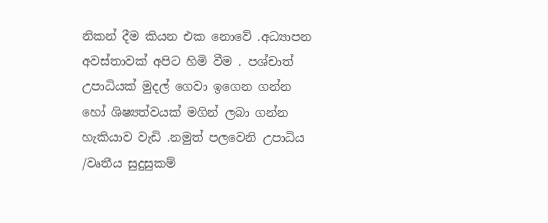නිකන් දීම කියන එක නොවේ .අධ්‍යාපන අවස්තාවක් අපිට හිමි වීම . පශ්චාත් උපාධියක් මුදල් ගෙවා ඉගෙන ගන්න හෝ ශිෂ්‍යත්වයක් මගින් ලබා ගන්න හැකියාව වැඩි .නමුත් පලවෙනි උපාධිය /වෘතීය සුදුසුකම්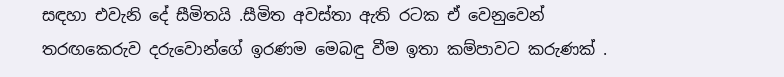සඳහා එවැනි දේ සීමිතයි .සීමිත අවස්තා ඇති රටක ඒ වෙනුවෙන් තරඟකෙරුව දරුවොන්ගේ ඉරණම මෙබඳු වීම ඉතා කම්පාවට කරුණක් .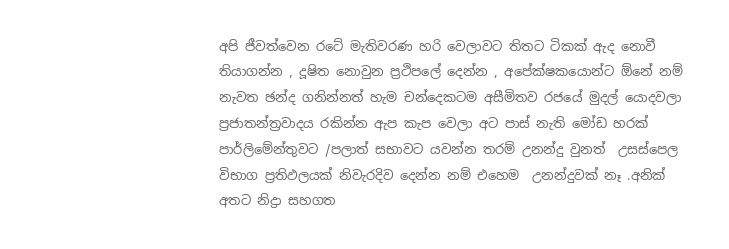අපි ජීවත්වෙන රටේ මැතිවරණ හරි වෙලාවට තිතට ටිකක් ඇද නොවී තියාගන්න , දූෂිත නොවුන ප්‍රථිපලේ දෙන්න , අපේක්ෂකයොන්ට ඕනේ නම් නැවත ඡන්ද ගනින්නත් හැම චන්දෙකටම අසීමිතව රජයේ මුදල් යොදවලා  ප්‍රජාතන්ත්‍රවාදය රකින්න ඇප කැප වෙලා අට පාස් නැති මෝඩ හරක් පාර්ලිමේන්තුවට /පලාත් සභාවට යවන්න තරම් උනන්දු වුනත්  උසස්පෙල විභාග ප්‍රතිඵලයක් නිවැරදිව දෙන්න නම් එහෙම  උනන්දුවක් නෑ .අනික් අතට නිද්‍රා සහගත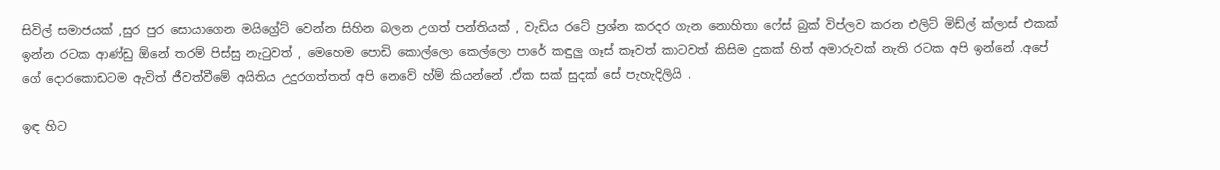සිවිල් සමාජයක් ,සුර පුර සොයාගෙන මයිග්‍රේට් වෙන්න සිහින බලන උගත් පන්තියක් , වැඩිය රටේ ප්‍රශ්න කරදර ගැන නොහිතා ෆේස් බුක් විප්ලව කරන එලිට් මිඩ්ල් ක්ලාස් එකක් ඉන්න රටක ආණ්ඩු ඕනේ තරම් පිස්සු නැටුවත් , මෙහෙම පොඩි කොල්ලො කෙල්ලො පාරේ කඳුලු ගෑස් කෑවත් කාටවත් කිසිම දුකක් හිත් අමාරුවක් නැති රටක අපි ඉන්නේ .අපේ ගේ දොරකොඩටම ඇවිත් ජීවත්වීමේ අයිතිය උදුරගත්තත් අපි නෙවේ හ්ම් කියන්නේ .ඒක සක් සුදක් සේ පැහැදිලියි .

ඉඳ හිට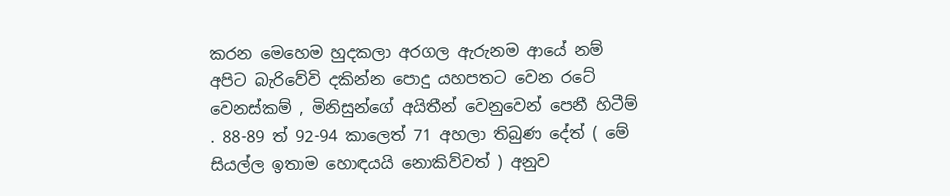කරන මෙහෙම හුදකලා අරගල ඇරුනම ආයේ නම් අපිට බැරිවේවි දකින්න පොදු යහපතට වෙන රටේ වෙනස්කම් , මිනිසුන්ගේ අයිතීන් වෙනුවෙන් පෙනී හිටීම් . 88-89 ත් 92-94 කාලෙත් 71 අහලා තිබුණ දේත් ( මේ සියල්ල ඉතාම හොඳයයි නොකිව්වත් ) අනුව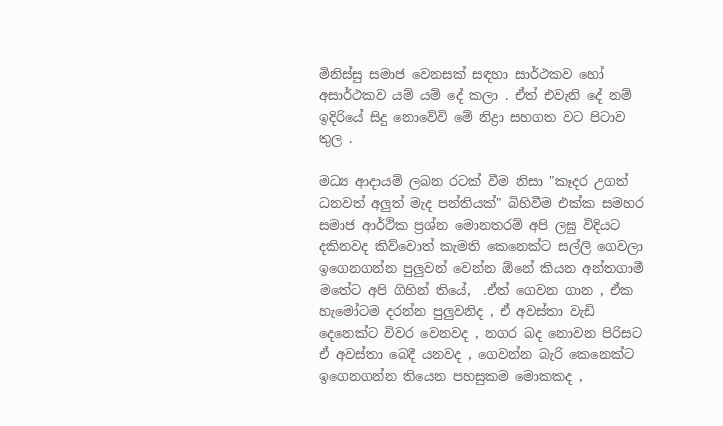මිනිස්සු සමාජ වෙනසක් සඳහා සාර්ථකව හෝ අසාර්ථකව යම් යම් දේ කලා . ඒත් එවැනි දේ නම් ඉදිරියේ සිදු නොවේවි මේ නිද්‍රා සහගත වට පිටාව තුල .

මධ්‍ය ආදායම් ලබන රටක් වීම නිසා "කෑදර උගත් ධනවත් අලුත් මැද පන්තියක්" බිහිවීම එක්ක සමහර සමාජ ආර්ථික ප්‍රශ්න මොනතරම් අපි ලඝු විදියට දකිනවද කිව්වොත් කැමති කෙනෙක්ට සල්ලි ගෙවලා ඉගෙනගන්න පුලුවන් වෙන්න ඕනේ කියන අන්තගාමී මතේට අපි ගිහින් තියේ,  .ඒත් ගෙවන ගාන , ඒක හැමෝටම දරන්න පුලුවනිද , ඒ අවස්තා වැඩි දෙනෙක්ට විවර වෙනවද , නගර බද නොවන පිරිසට ඒ අවස්තා බෙදී යනවද , ගෙවන්න බැරි කෙනෙක්ට ඉගෙනගන්න තියෙන පහසුකම මොකකද ,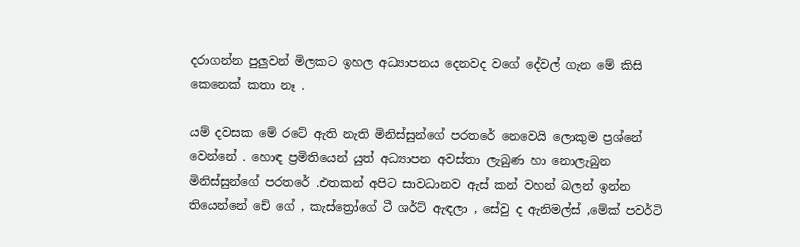දරාගන්න පුලුවන් මිලකට ඉහල අධ්‍යාපනය දෙනවද වගේ දේවල් ගැන මේ කිසි කෙනෙක් කතා නෑ .

යම් දවසක මේ රටේ ඇති නැති මිනිස්සුන්ගේ පරතරේ නෙවෙයි ලොකුම ප්‍රශ්නේ වෙන්නේ . හොඳ ප්‍රමිතියෙන් යුත් අධ්‍යාපන අවස්තා ලැබුණ හා නොලැබුන මිනිස්සුන්ගේ පරතරේ .එතකන් අපිට සාවධානව ඇස් කන් වහන් බලන් ඉන්න තියෙන්නේ චේ ගේ , කැස්ත්‍රෝගේ ටී ශර්ට් ඇඳලා , සේවු ද ඇනිමල්ස් ,මේක් පවර්ටි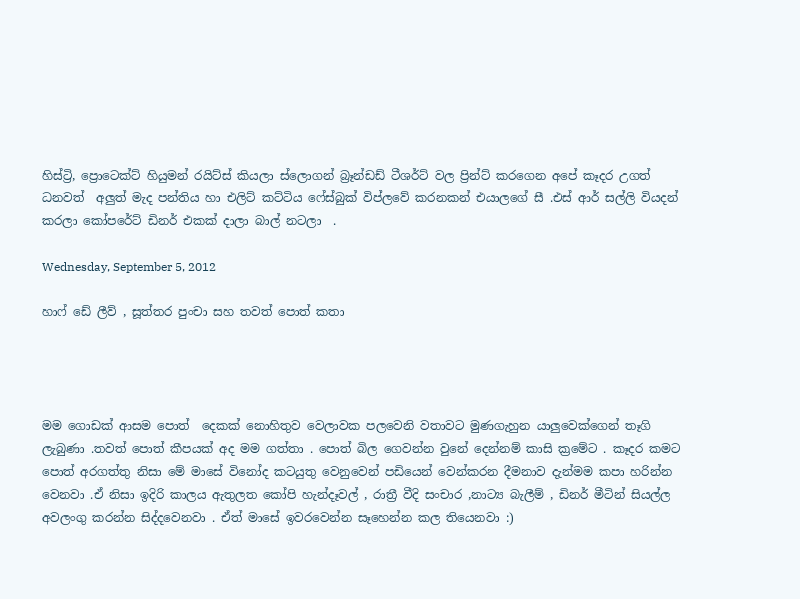හිස්ට්‍රි, ප්‍රොටෙක්ට් හියුමන් රයිට්ස් කියලා ස්ලොගන් බ්‍රෑන්ඩඩ් ටීශර්ට් වල ප්‍රින්ට් කරගෙන අපේ කෑදර උගත් ධනවත්  අලුත් මැද පන්තිය හා එලිට් කට්ටිය ෆේස්බුක් විප්ලවේ කරනකන් එයාලගේ සී .එස් ආර් සල්ලි වියදන් කරලා කෝපරේට් ඩිනර් එකක් දාලා බාල් නටලා  .

Wednesday, September 5, 2012

හාෆ් ඩේ ලීව් , සූත්තර පුංචා සහ තවත් පොත් කතා




මම ගොඩක් ආසම පොත්  දෙකක් නොහිතුව වෙලාවක පලවෙනි වතාවට මුණගැහුන යාලුවෙක්ගෙන් තෑගි ලැබුණා .තවත් පොත් කීපයක් අද මම ගත්තා . පොත් බිල ගෙවන්න වුනේ දෙන්නම් කාසි ක්‍රමේට . කෑදර කමට පොත් අරගත්තු නිසා මේ මාසේ විනෝද කටයුතු වෙනුවෙන් පඩියෙන් වෙන්කරන දීමනාව දැන්මම කපා හරින්න වෙනවා .ඒ නිසා ඉදිරි කාලය ඇතුලත කෝපි හැන්දෑවල් , රාත්‍රී වීදි සංචාර ,නාට්‍ය බැලීම් , ඩිනර් මීටින් සියල්ල අවලංගු කරන්න සිද්දවෙනවා . ඒත් මාසේ ඉවරවෙන්න සෑහෙන්න කල තියෙනවා :)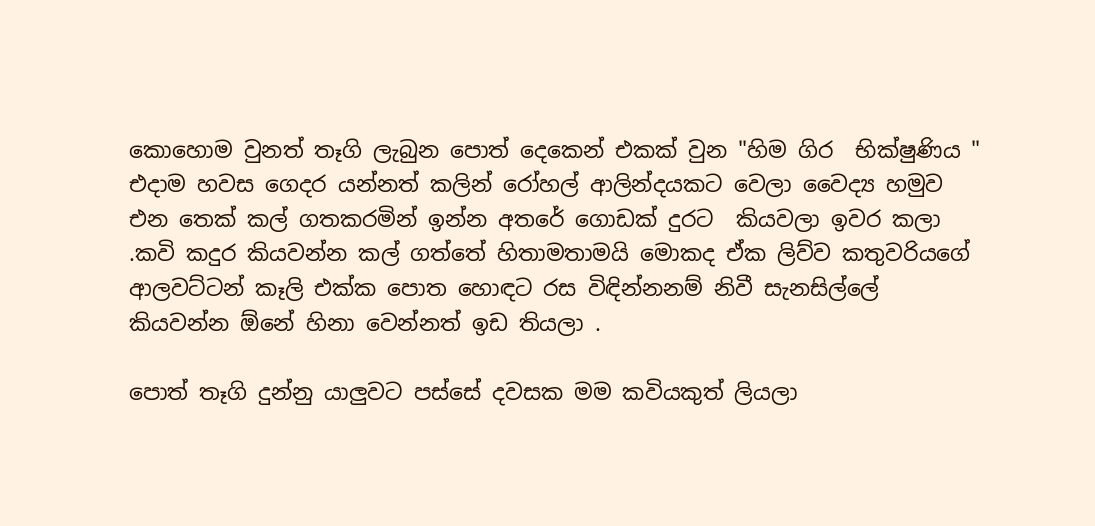කොහොම වුනත් තෑගි ලැබුන පොත් දෙකෙන් එකක් වුන "හිම ගිර  භික්ෂුණිය " එදාම හවස ගෙදර යන්නත් කලින් රෝහල් ආලින්දයකට වෙලා වෛද්‍ය හමුව එන තෙක් කල් ගතකරමින් ඉන්න අතරේ ගොඩක් දුරට  කියවලා ඉවර කලා .කවි කදුර කියවන්න කල් ගත්තේ හිතාමතාමයි මොකද ඒක ලිව්ව කතුවරියගේ ආලවට්ටන් කෑලි එක්ක පොත හොඳට රස විඳින්නනම් නිවී සැනසිල්ලේ කියවන්න ඕනේ හිනා වෙන්නත් ඉඩ තියලා .

පොත් තෑගි දුන්නු යාලුවට පස්සේ දවසක මම කවියකුත් ලියලා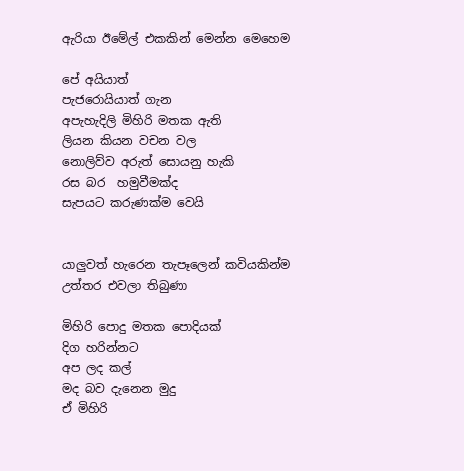ඇරියා ඊමේල් එකකින් මෙන්න මෙහෙම

පේ අයියාත්
පැජරොයියාත් ගැන
අපැහැදිලි මිහිරි මතක ඇති
ලියන කියන වචන වල
නොලිව්ව අරුත් සොයනු හැකි
රස බර  හමුවීමක්ද
සැපයට කරුණක්ම වෙයි


යාලුවත් හැරෙන තැපෑලෙන් කවියකින්ම උත්තර එවලා තිබුණා

මිහිරි පොදු මතක පොදියක්
දිග හරින්නට
අප ලද කල්
මද බව දැනෙන මුදු
ඒ මිහිරි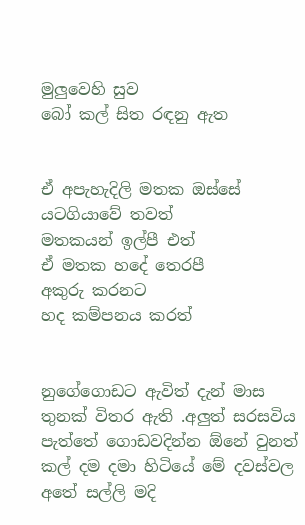මුලුවෙහි සුව
බෝ කල් සිත රඳනු ඇත


ඒ අපැහැදිලි මතක ඔස්සේ
යටගියාවේ තවත්
මතකයන් ඉල්පී එත්
ඒ මතක හදේ තෙරපී
අකුරු කරනට
හද කම්පනය කරත්


නුගේගොඩට ඇවිත් දැන් මාස තුනක් විතර ඇති .අලුත් සරසවිය පැත්තේ ගොඩවදින්න ඕනේ වුනත් කල් දම දමා හිටියේ මේ දවස්වල අතේ සල්ලි මදි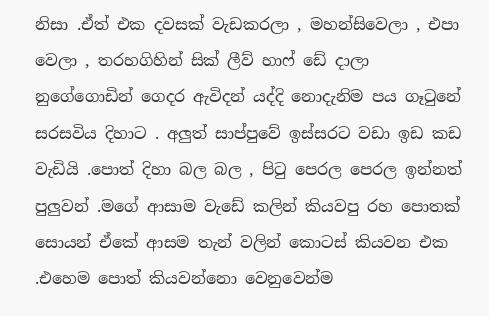නිසා .ඒත් එක දවසක් වැඩකරලා , මහන්සිවෙලා , එපා වෙලා , තරහගිහින් සික් ලීව් හාෆ් ඩේ දාලා නුගේගොඩින් ගෙදර ඇවිදන් යද්දි නොදැනිම පය ගෑටුනේ සරසවිය දිහාට . අලුත් සාප්පුවේ ඉස්සරට වඩා ඉඩ කඩ වැඩියි .පොත් දිහා බල බල , පිටු පෙරල පෙරල ඉන්නත් පුලුවන් .මගේ ආසාම වැඩේ කලින් කියවපු රහ පොතක් සොයන් ඒකේ ආසම තැන් වලින් කොටස් කියවන එක .එහෙම පොත් කියවන්නො වෙනුවෙන්ම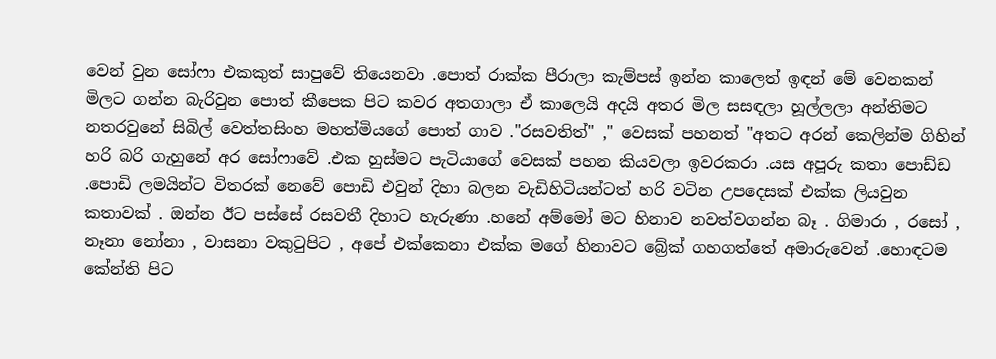වෙන් වුන සෝෆා එකකුත් සාපුවේ තියෙනවා .පොත් රාක්ක පීරාලා කැම්පස් ඉන්න කාලෙත් ඉඳන් මේ වෙනකන් මිලට ගන්න බැරිවුන පොත් කීපෙක පිට කවර අතගාලා ඒ කාලෙයි අදයි අතර මිල සසඳලා හූල්ලලා අන්තිමට නතරවුනේ සිබිල් වෙත්තසිංහ මහත්මියගේ පොත් ගාව ."රසවතිත්" ," වෙසක් පහනත් "අතට අරන් කෙලින්ම ගිහින් හරි බරි ගැහුනේ අර සෝෆාවේ .එක හුස්මට පැටියාගේ වෙසක් පහන කියවලා ඉවරකරා .යස අපූරු කතා පොඩ්ඩ .පොඩි ලමයින්ට විතරක් නෙවේ පොඩි එවුන් දිහා බලන වැඩිහිටියන්ටත් හරි වටින උපදෙසක් එක්ක ලියවුන කතාවක් . ඔන්න ඊට පස්සේ රසවතී දිහාට හැරුණා .හනේ අම්මෝ මට හිනාව නවත්වගන්න බෑ . ගිමාරා , රසෝ , නෑනා නෝනා , වාසනා වකුටුපිට , අපේ එක්කෙනා එක්ක මගේ හිනාවට බ්‍රේක් ගහගත්තේ අමාරුවෙන් .හොඳටම කේන්ති පිට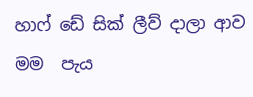හාෆ් ඩේ සික් ලීව් දාලා ආව මම  පැය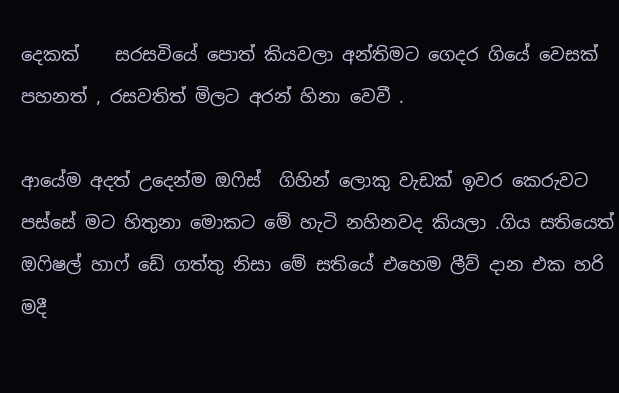දෙකක්    සරසවියේ පොත් කියවලා අන්තිමට ගෙදර ගියේ වෙසක් පහනත් , රසවතිත් මිලට අරන් හිනා වෙවී .

ආයේම අදත් උදෙන්ම ඔෆිස්  ගිහින් ලොකු වැඩක් ඉවර කෙරුවට පස්සේ මට හිතුනා මොකට මේ හැටි නහිනවද කියලා .ගිය සතියෙත් ඔෆිෂල් හාෆ් ඩේ ගත්තු නිසා මේ සතියේ එහෙම ලීව් දාන එක හරි මදී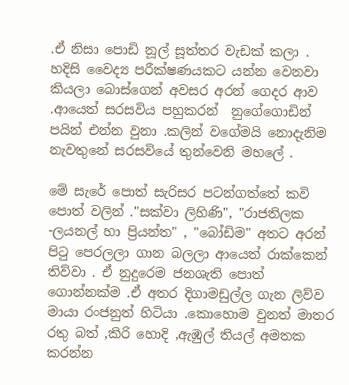.ඒ නිසා පොඩි නූල් සූත්තර වැඩක් කලා . හදිසි වෛද්‍ය පරීක්ෂණයකට යන්න වෙනවා කියලා බොස්ගෙන් අවසර අරන් ගෙදර ආව .ආයෙත් සරසවිය පහුකරන්  නුගේගොඩින් පයින් එන්න වුනා .කලින් වගේමයි නොදැනිම නැවතුනේ සරසවියේ තුන්වෙනි මහලේ .

මේ සැරේ පොත් සැරිසර පටන්ගත්තේ කවි පොත් වලින් ."සක්වා ලිහිණි", "රාජතිලක -ලයනල් හා ප්‍රියන්ත" , "බෝඩිම" අතට අරන් පිටු පෙරලලා ගාන බලලා ආයෙත් රාක්කෙන් තිව්වා . ඒ නුදුරෙම ජනශැති පොත් ගොන්නක්ම .ඒ අතර දිගාමඩුල්ල ගැන ලිව්ව මායා රංජනුත් හිටියා .කොහොම වුනත් මාතර රතු බත් ,කිරි හොදි ,ඇඹුල් තියල් අමතක කරන්න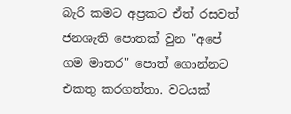බැරි කමට අප්‍රකට ඒත් රසවත් ජනශැති පොතක් වුන "අපේ ගම මාතර" පොත් ගොන්නට එකතු කරගත්තා. වටයක්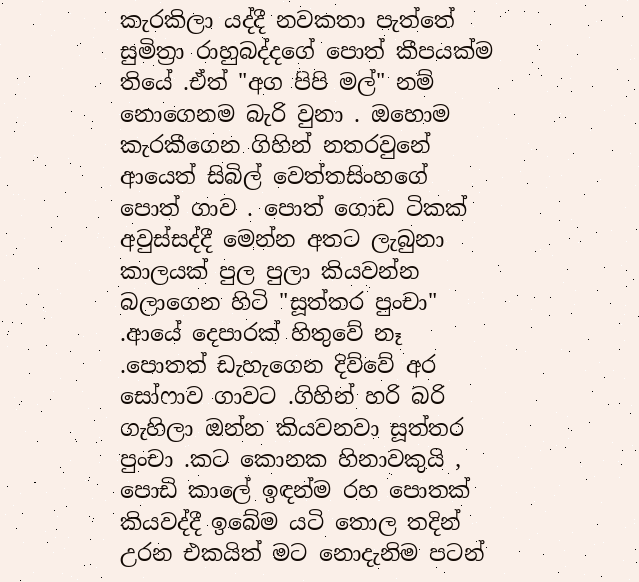කැරකිලා යද්දී නවකතා පැත්තේ සුමිත්‍රා රාහුබද්දගේ පොත් කීපයක්ම තියේ .ඒත් "අග පිපි මල්" නම් නොගෙනම බැරි වුනා . ඔහොම කැරකීගෙන ගිහින් නතරවුනේ ආයෙත් සිබිල් වෙත්තසිංහගේ පොත් ගාව . පොත් ගොඩ ටිකක් අවුස්සද්දී මෙන්න අතට ලැබුනා කාලයක් පුල පුලා කියවන්න බලාගෙන හිටි "සූත්තර පුංචා" .ආයේ දෙපාරක් හිතුවේ නෑ .පොතත් ඩැහැගෙන දිව්වේ අර සෝෆාව ගාවට .ගිහින් හරි බරි ගැහිලා ඔන්න කියවනවා සූත්තර පුංචා .කට කොනක හිනාවකුයි , පොඩි කාලේ ඉඳන්ම රහ පොතක් කියවද්දී ඉබේම යටි තොල තදින් උරන එකයිත් මට නොදැනිම පටන්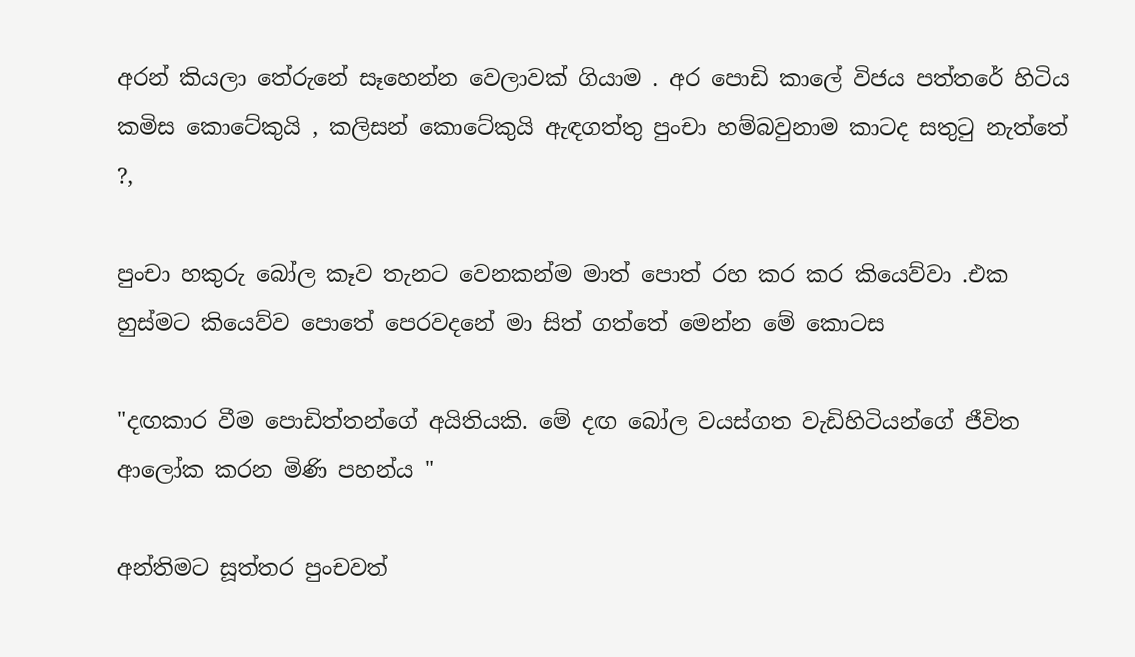අරන් කියලා තේරුනේ සෑහෙන්න වෙලාවක් ගියාම . අර පොඩි කාලේ විජය පත්තරේ හිටිය කමිස කොටේකුයි , කලිසන් කොටේකුයි ඇඳගත්තු පුංචා හම්බවුනාම කාටද සතුටු නැත්තේ ?,

පුංචා හකුරු බෝල කෑව තැනට වෙනකන්ම මාත් පොත් රහ කර කර කියෙව්වා .එක හුස්මට කියෙව්ව පොතේ පෙරවදනේ මා සිත් ගත්තේ මෙන්න මේ කොටස

"දඟකාර වීම පොඩිත්තන්ගේ අයිතියකි. මේ දඟ බෝල වයස්ගත වැඩිහිටියන්ගේ ජීවිත ආලෝක කරන මිණි පහන්ය "

අන්තිමට සූත්තර පුංචවත්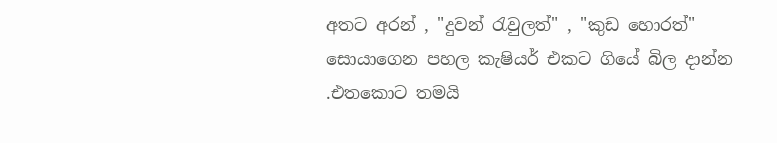අතට අරන් , "දුවන් රැවුලත්" , "කුඩ හොරත්" සොයාගෙන පහල කැෂියර් එකට ගියේ බිල දාන්න .එතකොට තමයි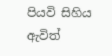පියවි සිහිය ඇවිත්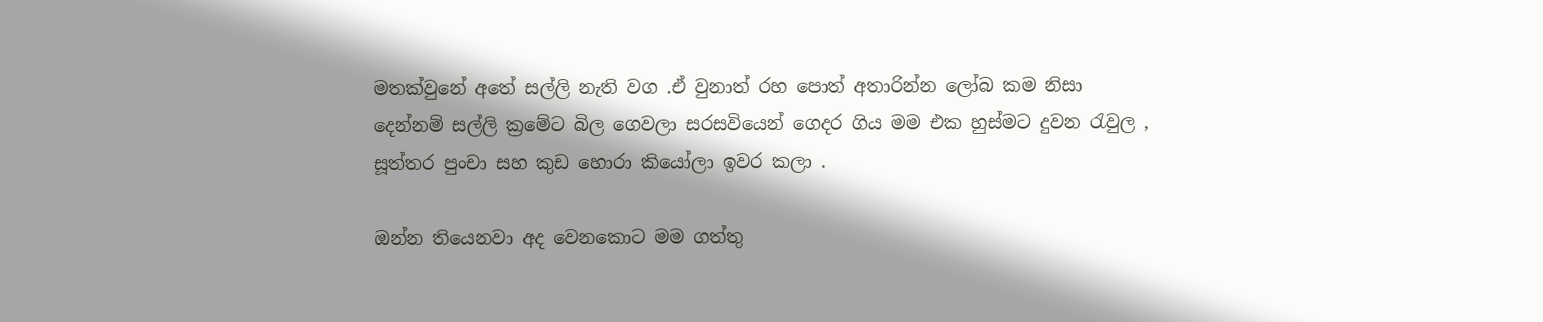මතක්වුනේ අතේ සල්ලි නැති වග .ඒ වුනාත් රහ පොත් අතාරින්න ලෝබ කම නිසා දෙන්නම් සල්ලි ක්‍රමේට බිල ගෙවලා සරසවියෙන් ගෙදර ගිය මම එක හුස්මට දුවන රැවුල , සූත්තර පුංචා සහ කුඩ හොරා කියෝලා ඉවර කලා .

ඔන්න තියෙනවා අද වෙනකොට මම ගත්තු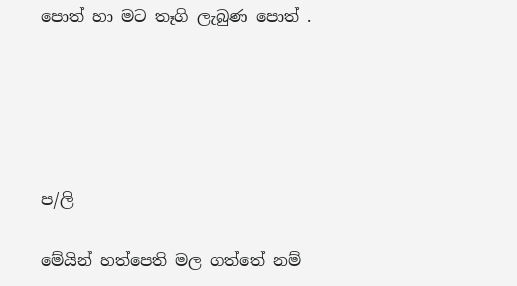පොත් හා මට තෑගි ලැබුණ පොත් .





ප/ලි

මේයින් හත්පෙති මල ගත්තේ නම්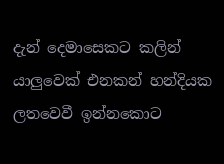දැන් දෙමාසෙකට කලින් යාලුවෙක් එනකන් හන්දියක ලතවෙවී ඉන්නකොට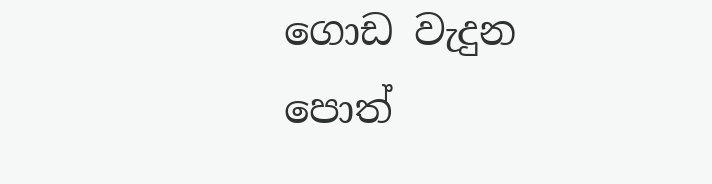ගොඩ වැදුන පොත්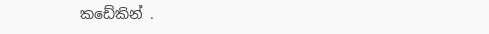කඩේකින් .